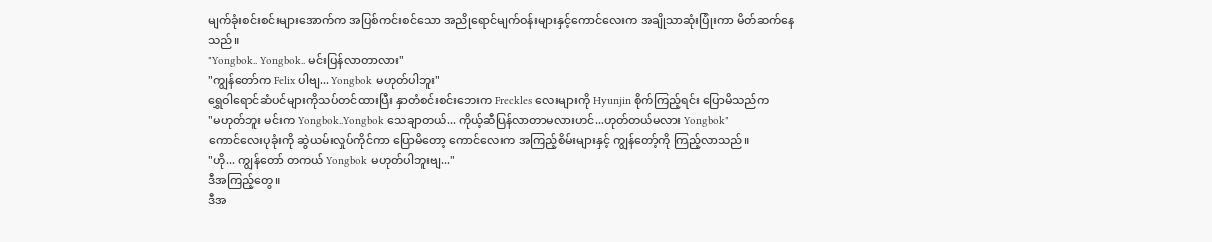မျက်ခုံးစင်းစင်းများအောက်က အပြစ်ကင်းစင်သော အညိုရောင်မျက်ဝန်းများနှင့်ကောင်လေးက အချိုသာဆုံးပြုံးကာ မိတ်ဆက်နေသည်။
"Yongbok.. Yongbok.. မင်းပြန်လာတာလား"
"ကျွန်တော်က Felix ပါဗျ... Yongbok မဟုတ်ပါဘူး"
ရွှေဝါရောင်ဆံပင်များကိုသပ်တင်ထားပြီး နှာတံစင်းစင်းဘေးက Freckles လေးများကို Hyunjin စိုက်ကြည့်ရင်း ပြောမိသည်က
"မဟုတ်ဘူး မင်းက Yongbok..Yongbok သေချာတယ်... ကိုယ့်ဆီပြန်လာတာမလားဟင်...ဟုတ်တယ်မလား Yongbok"
ကောင်လေးပုခုံးကို ဆွဲယမ်းလှုပ်ကိုင်ကာ ပြောမိတော့ ကောင်လေးက အကြည့်စိမ်းများနှင့် ကျွန်တော့်ကို ကြည့်လာသည်။
"ဟို... ကျွန်တော် တကယ် Yongbok မဟုတ်ပါဘူးဗျ..."
ဒီအကြည့်တွေ။
ဒီအ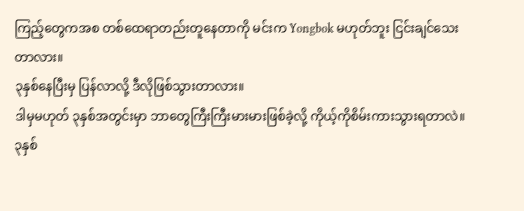ကြည့်တွေကအစ တစ်ထေရာတည်းတူနေတာကို မင်းက Yongbok မဟုတ်ဘူး ငြင်းချင်သေးတာလား။
၃နှစ်နေပြီးမှ ပြန်လာလို့ ဒီလိုဖြစ်သွားတာလား။
ဒါမှမဟုတ် ၃နှစ်အတွင်းမှာ ဘာတွေကြီးကြီးမားမားဖြစ်ခဲ့လို့ ကိုယ့်ကိုစိမ်းကားသွားရတာလဲ။
၃နှစ်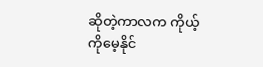ဆိုတဲ့ကာလက ကိုယ့်ကိုမေ့နိုင်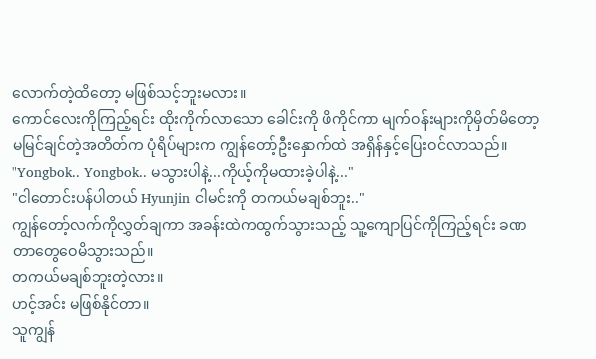လောက်တဲ့ထိတော့ မဖြစ်သင့်ဘူးမလား။
ကောင်လေးကိုကြည့်ရင်း ထိုးကိုက်လာသော ခေါင်းကို ဖိကိုင်ကာ မျက်ဝန်းများကိုမှိတ်မိတော့ မမြင်ချင်တဲ့အတိတ်က ပုံရိပ်များက ကျွန်တော့်ဦးနှောက်ထဲ အရှိန်နှင့်ပြေးဝင်လာသည်။
"Yongbok.. Yongbok.. မသွားပါနဲ့...ကိုယ့်ကိုမထားခဲ့ပါနဲ့..."
"ငါတောင်းပန်ပါတယ် Hyunjin ငါမင်းကို တကယ်မချစ်ဘူး.."
ကျွန်တော့်လက်ကိုလွှတ်ချကာ အခန်းထဲကထွက်သွားသည့် သူ့ကျောပြင်ကိုကြည့်ရင်း ခဏတာတွေဝေမိသွားသည်။
တကယ်မချစ်ဘူးတဲ့လား။
ဟင့်အင်း မဖြစ်နိုင်တာ။
သူကျွန်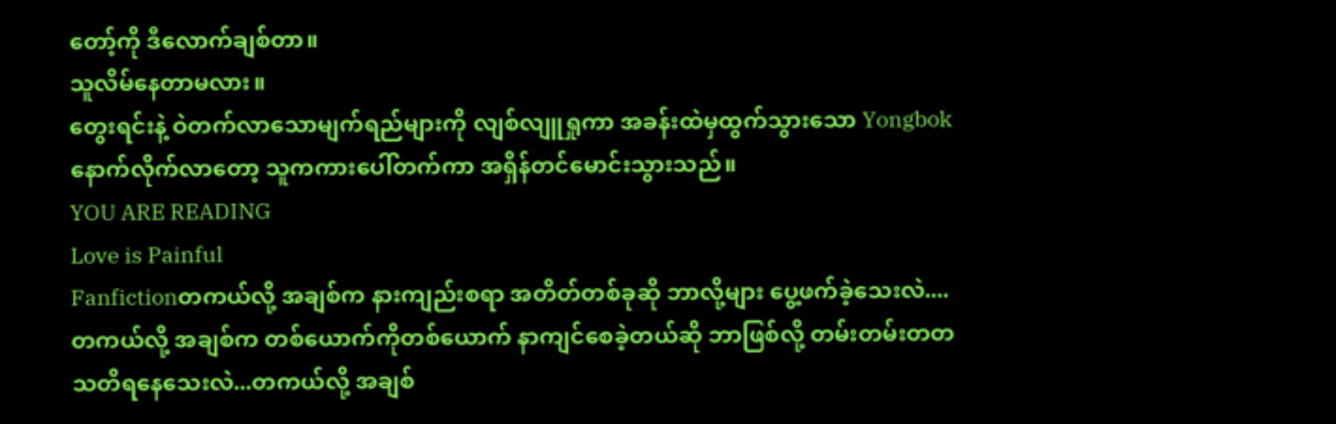တော့်ကို ဒီလောက်ချစ်တာ။
သူလိမ်နေတာမလား။
တွေးရင်းနဲ့ ဝဲတက်လာသောမျက်ရည်များကို လျစ်လျူရှုကာ အခန်းထဲမှထွက်သွားသော Yongbok နောက်လိုက်လာတော့ သူကကားပေါ်တက်ကာ အရှိန်တင်မောင်းသွားသည်။
YOU ARE READING
Love is Painful
Fanfictionတကယ်လို့ အချစ်က နားကျည်းစရာ အတိတ်တစ်ခုဆို ဘာလို့များ ပွေ့ဖက်ခဲ့သေးလဲ....တကယ်လို့ အချစ်က တစ်ယောက်ကိုတစ်ယောက် နာကျင်စေခဲ့တယ်ဆို ဘာဖြစ်လို့ တမ်းတမ်းတတ သတိရနေသေးလဲ...တကယ်လို့ အချစ်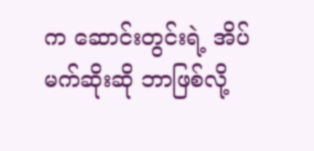က ဆောင်းတွင်းရဲ့ အိပ်မက်ဆိုးဆို ဘာဖြစ်လို့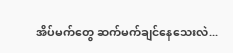အိပ်မက်တွေ ဆက်မက်ချင်နေသေးလဲ...